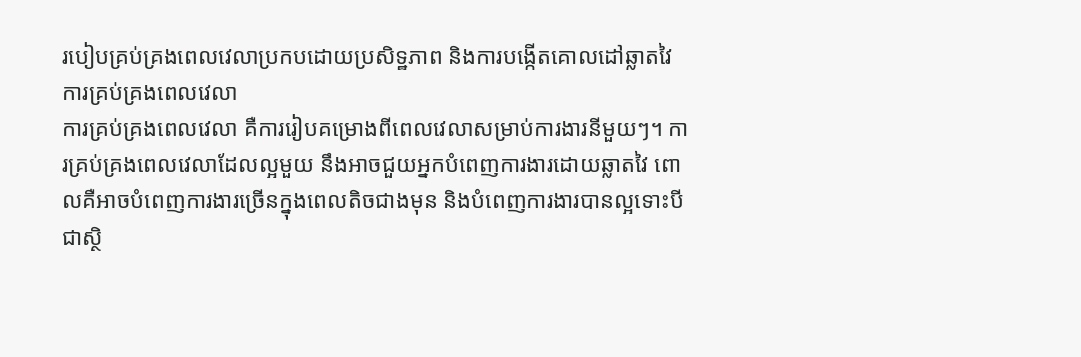របៀបគ្រប់គ្រងពេលវេលាប្រកបដោយប្រសិទ្ឋភាព និងការបង្កើតគោលដៅឆ្លាតវៃ
ការគ្រប់គ្រងពេលវេលា
ការគ្រប់គ្រងពេលវេលា គឺការរៀបគម្រោងពីពេលវេលាសម្រាប់ការងារនីមួយៗ។ ការគ្រប់គ្រងពេលវេលាដែលល្អមួយ នឹងអាចជួយអ្នកបំពេញការងារដោយឆ្លាតវៃ ពោលគឺអាចបំពេញការងារច្រើនក្នុងពេលតិចជាងមុន និងបំពេញការងារបានល្អទោះបីជាស្ថិ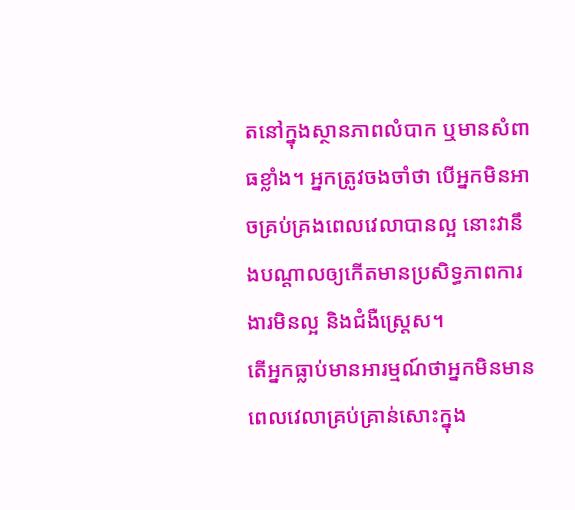តនៅក្នុងស្ថានភាពលំបាក ឬមានសំពាធខ្លាំង។ អ្នកត្រូវចងចាំថា បើអ្នកមិនអាចគ្រប់គ្រងពេលវេលាបានល្អ នោះវានឹងបណ្តាលឲ្យកើតមានប្រសិទ្ធភាពការងារមិនល្អ និងជំងឺស្រ្តេស។
តើអ្នកធ្លាប់មានអារម្មណ៍ថាអ្នកមិនមានពេលវេលាគ្រប់គ្រាន់សោះក្នុង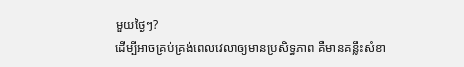មួយថ្ងៃៗ?
ដើម្បីអាចគ្រប់គ្រង់ពេលវេលាឲ្យមានប្រសិទ្ធភាព គឺមានគន្លឹះសំខា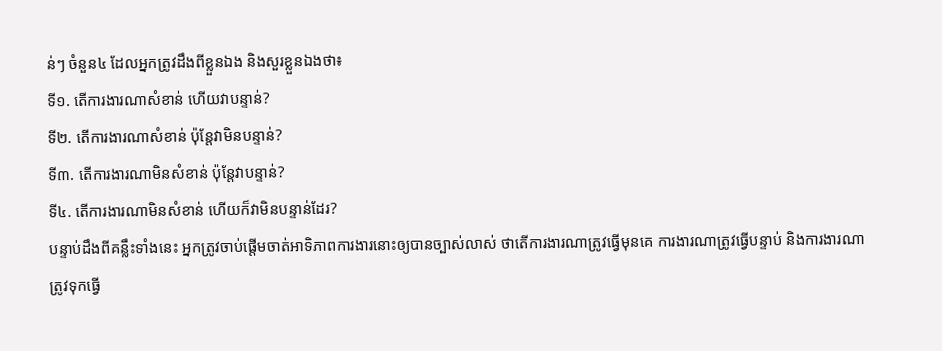ន់ៗ ចំនួន៤ ដែលអ្នកត្រូវដឹងពីខ្លួនឯង និងសួរខ្លួនឯងថា៖
ទី១. តើការងារណាសំខាន់ ហើយវាបន្ទាន់?
ទី២. តើការងារណាសំខាន់ ប៉ុន្តែវាមិនបន្ទាន់?
ទី៣. តើការងារណាមិនសំខាន់ ប៉ុន្តែវាបន្ទាន់?
ទី៤. តើការងារណាមិនសំខាន់ ហើយក៏វាមិនបន្ទាន់ដែរ?
បន្ទាប់ដឹងពីគន្លឹះទាំងនេះ អ្នកត្រូវចាប់ផ្តើមចាត់អាទិភាពការងារនោះឲ្យបានច្បាស់លាស់ ថាតើការងារណាត្រូវធ្វើមុនគេ ការងារណាត្រូវធ្វើបន្ទាប់ និងការងារណាត្រូវទុកធ្វើ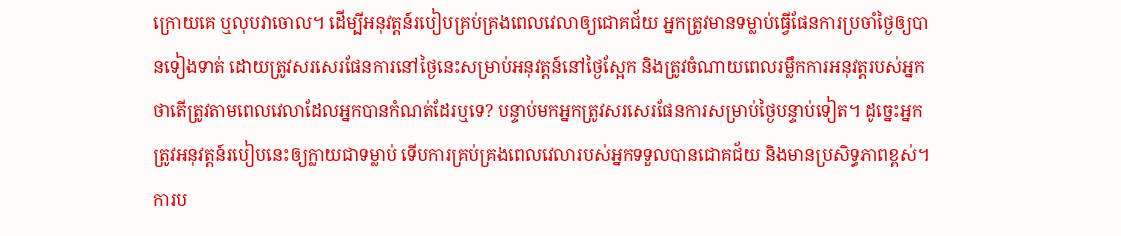ក្រោយគេ ឬលុបវាចោល។ ដើម្បីអនុវត្តន៍របៀបគ្រប់គ្រងពេលវេលាឲ្យជោគជ័យ អ្នកត្រូវមានទម្លាប់ធ្វើផែនការប្រចាំថ្ងៃឲ្យបានទៀងទាត់ ដោយត្រូវសរសេរផែនការនៅថ្ងៃនេះសម្រាប់អនុវត្តន៍នៅថ្ងៃស្អែក និងត្រូវចំណាយពេលរម្លឹកការអនុវត្តរបស់អ្នក ថាតើត្រូវតាមពេលវេលាដែលអ្នកបានកំណត់ដែរឬទេ? បន្ទាប់មកអ្នកត្រូវសរសេរផែនការសម្រាប់ថ្ងៃបន្ទាប់ទៀត។ ដូច្នេះអ្នកត្រូវអនុវត្តន៍របៀបនេះឲ្យក្លាយជាទម្លាប់ ទើបការគ្រប់គ្រងពេលវេលារបស់អ្នកទទួលបានជោគជ័យ និងមានប្រសិទ្ធភាពខ្ពស់។
ការប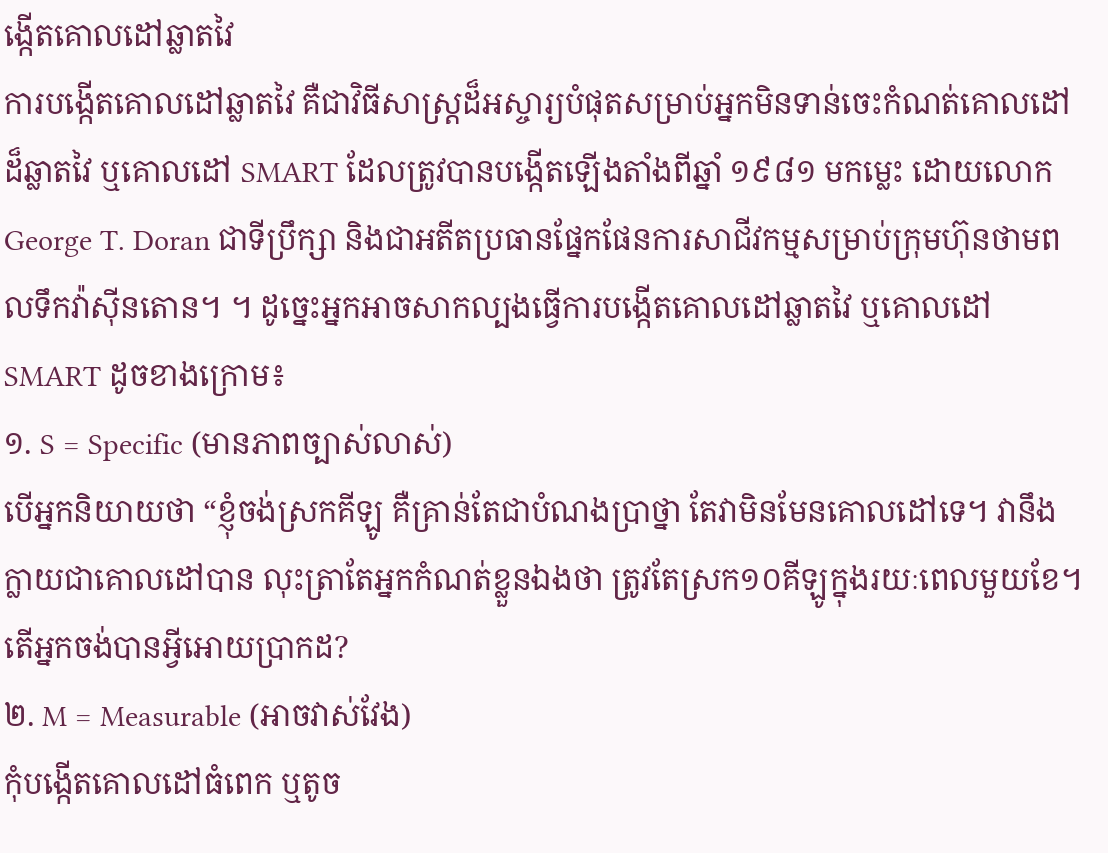ង្កើតគោលដៅឆ្លាតវៃ
ការបង្កើតគោលដៅឆ្លាតវៃ គឺជាវិធីសាស្រ្តដ៏អស្ចារ្យបំផុតសម្រាប់អ្នកមិនទាន់ចេះកំណត់គោលដៅដ៏ឆ្លាតវៃ ឬគោលដៅ SMART ដែលត្រូវបានបង្កើតឡើងតាំងពីឆ្នាំ ១៩៨១ មកម្លេះ ដោយលោក George T. Doran ជាទីប្រឹក្សា និងជាអតីតប្រធានផ្នែកផែនការសាជីវកម្មសម្រាប់ក្រុមហ៊ុនថាមពលទឹកវ៉ាស៊ីនតោន។ ។ ដូច្នេះអ្នកអាចសាកល្បងធ្វើការបង្កើតគោលដៅឆ្លាតវៃ ឬគោលដៅ SMART ដូចខាងក្រោម៖
១. S = Specific (មានភាពច្បាស់លាស់)
បើអ្នកនិយាយថា “ខ្ញុំចង់ស្រកគីឡូ គឺគ្រាន់តែជាបំណងប្រាថ្នា តែវាមិនមែនគោលដៅទេ។ វានឹងក្លាយជាគោលដៅបាន លុះត្រាតែអ្នកកំណត់ខ្លួនឯងថា ត្រូវតែស្រក១០គីឡូក្នុងរយៈពេលមួយខែ។ តើអ្នកចង់បានអ្វីអោយប្រាកដ?
២. M = Measurable (អាចវាស់វែង)
កុំបង្កើតគោលដៅធំពេក ឬតូច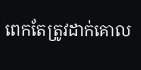ពេកតែត្រូវដាក់គោល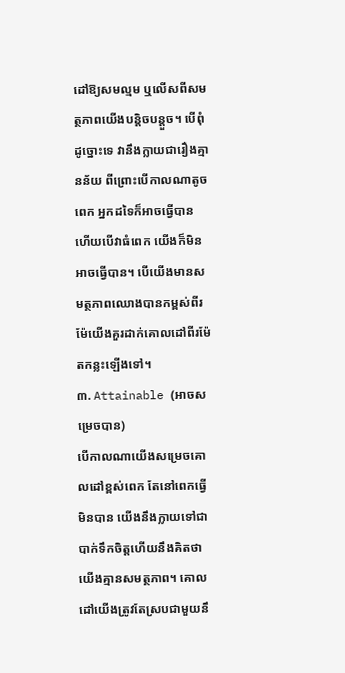ដៅឱ្យសមល្មម ឬលើសពីសមត្ថភាពយើងបន្តិចបន្តួច។ បើពុំដូច្នោះទេ វានឹងក្លាយជារឿងគ្មានន័យ ពីព្រោះបើកាលណាតូចពេក អ្នកដទៃក៏អាចធ្វើបាន ហើយបើវាធំពេក យើងក៏មិនអាចធ្វើបាន។ បើយើងមានសមត្ថភាពឈោងបានកម្ពស់ពីរម៉ែយើងគួរដាក់គោលដៅពីរម៉ែតកន្លះឡើងទៅ។
៣. Attainable (អាចសម្រេចបាន)
បើកាលណាយើងសម្រេចគោលដៅខ្ពស់ពេក តែនៅពេកធ្វើមិនបាន យើងនឹងក្លាយទៅជាបាក់ទឹកចិត្តហើយនឹងគិតថាយើងគ្មានសមត្ថភាព។ គោលដៅយើងត្រូវតែស្របជាមួយនឹ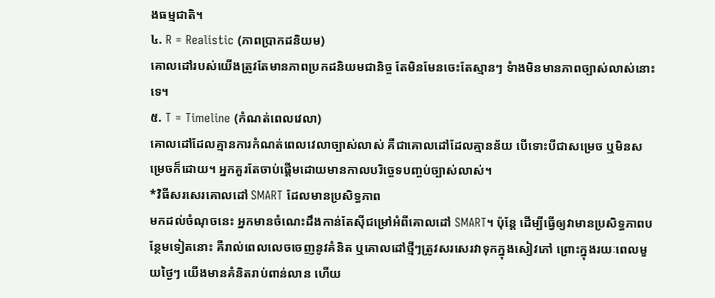ងធម្មជាតិ។
៤. R = Realistic (ភាពប្រាកដនិយម)
គោលដៅរបស់យើងត្រូវតែមានភាពប្រកដនិយមជានិច្ច តែមិនមែនចេះតែស្មានៗ ទំាងមិនមានភាពច្បាស់លាស់នោះទេ។
៥. T = Timeline (កំណត់ពេលវេលា)
គោលដៅដែលគ្មានការកំណត់ពេលវេលាច្បាស់លាស់ គឺជាគោលដៅដែលគ្មានន័យ បើទោះបីជាសម្រេច ឬមិនសម្រេចក៏ដោយ។ អ្នកគួរតែចាប់ផ្តើមដោយមានកាលបរិច្ចេទបញ្ចប់ច្បាស់លាស់។
*វិធីសរសេរគោលដៅ SMART ដែលមានប្រសិទ្ធភាព
មកដល់ចំណុចនេះ អ្នកមានចំណេះដឹងកាន់តែស៊ីជម្រៅអំពីគោលដៅ SMART។ ប៉ុន្តែ ដើម្បីធ្វើឲ្យវាមានប្រសិទ្ធភាពបន្ថែមទៀតនោះ គឺរាល់ពេលលេចចេញនូវគំនិត ឬគោលដៅថ្មីៗត្រូវសរសេរវាទុកក្នុងសៀវភៅ ព្រោះក្នុងរយៈពេលមួយថ្ងៃៗ យើងមានគំនិតរាប់ពាន់លាន ហើយ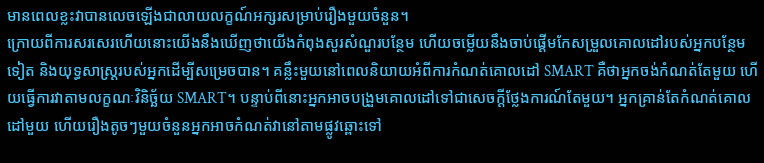មានពេលខ្លះវាបានលេចឡើងជាលាយលក្ខណ៍អក្សរសម្រាប់រឿងមួយចំនួន។
ក្រោយពីការសរសេរហើយនោះយើងនឹងឃើញថាយើងកំពុងសួរសំណួរបន្ថែម ហើយចម្លើយនឹងចាប់ផ្តើមកែសម្រួលគោលដៅរបស់អ្នកបន្ថែមទៀត និងយុទ្ធសាស្រ្តរបស់អ្នកដើម្បីសម្រេចបាន។ គន្លឹះមួយនៅពេលនិយាយអំពីការកំណត់គោលដៅ SMART គឺថាអ្នកចង់កំណត់តែមួយ ហើយធ្វើការវាតាមលក្ខណៈវិនិច្ឆ័យ SMART។ បន្ទាប់ពីនោះអ្នកអាចបង្រួមគោលដៅទៅជាសេចក្តីថ្លែងការណ៍តែមួយ។ អ្នកគ្រាន់តែកំណត់គោលដៅមួយ ហើយរឿងតូចៗមួយចំនួនអ្នកអាចកំណត់វានៅតាមផ្លូវឆ្ពោះទៅ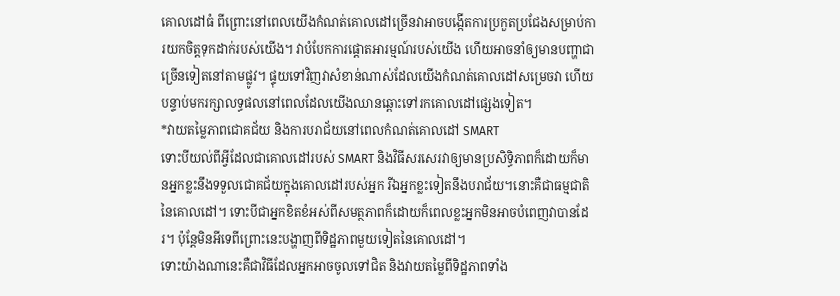គោលដៅធំ ពីព្រោះនៅពេលយើងកំណត់គោលដៅច្រើនវាអាចបង្កើតការប្រកួតប្រជែងសម្រាប់ការយកចិត្តទុកដាក់របស់យើង។ វាបំបែកការផ្តោតអារម្មណ៍របស់យើង ហើយអាចនាំឲ្យមានបញ្ហាជាច្រើនទៀតនៅតាមផ្លូវ។ ផ្ទុយទៅវិញវាសំខាន់ណាស់ដែលយើងកំណត់គោលដៅសម្រេចវា ហើយបន្ទាប់មករក្សាលទ្ធផលនៅពេលដែលយើងឈានឆ្ពោះទៅរកគោលដៅផ្សេងទៀត។
*វាយតម្លៃភាពជោគជ័យ និងការបរាជ័យនៅពេលកំណត់គោលដៅ SMART
ទោះបីយល់ពីអ្វីដែលជាគោលដៅរបស់ SMART និងវិធីសរសេរវាឲ្យមានប្រសិទ្ធិភាពក៏ដោយក៏មានអ្នកខ្លះនឹងទទួលជោគជ័យក្នុងគោលដៅរបស់អ្នក រីឯអ្នកខ្លះទៀតនឹងបរាជ័យ។នោះគឺជាធម្មជាតិនៃគោលដៅ។ ទោះបីជាអ្នកខិតខំអស់ពីសមត្ថភាពក៏ដោយក៏ពេលខ្លះអ្នកមិនអាចបំពេញវាបានដែរ។ ប៉ុន្តែមិនអីទេពីព្រោះនេះបង្ហាញពីទិដ្ឋភាពមួយទៀតនៃគោលដៅ។
ទោះយ៉ាងណានេះគឺជាវិធីដែលអ្នកអាចចូលទៅជិត និងវាយតម្លៃពីទិដ្ឋភាពទាំង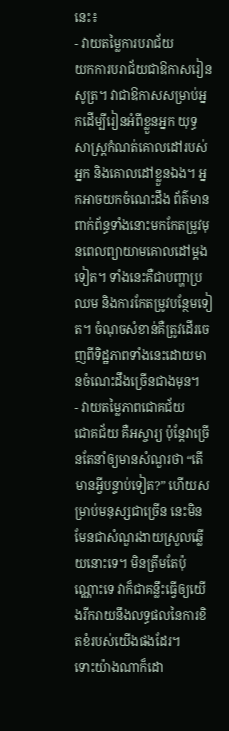នេះ៖
- វាយតម្លៃការបរាជ័យ
យកការបរាជ័យជាឱកាសរៀនសូត្រ។ វាជាឱកាសសម្រាប់អ្នកដើម្បីរៀនអំពីខ្លួនអ្នក យុទ្ធសាស្រ្តកំណត់គោលដៅរបស់អ្នក និងគោលដៅខ្លួនឯង។ អ្នកអាចយកចំណេះដឹង ព័ត៌មានពាក់ព័ន្ធទាំងនោះមកកែតម្រូវមុនពេលព្យាយាមគោលដៅម្តងទៀត។ ទាំងនេះគឺជាបញ្ហាប្រឈម និងការកែតម្រូវបន្ថែមទៀត។ ចំណុចសំខាន់គឺត្រូវដើរចេញពីទិដ្ឋភាពទាំងនេះដោយមានចំណេះដឹងច្រើនជាងមុន។
- វាយតម្លៃភាពជោគជ័យ
ជោគជ័យ គឺអស្ចារ្យ ប៉ុន្តែវាច្រើនតែនាំឲ្យមានសំណួរថា “តើមានអ្វីបន្ទាប់ទៀត?” ហើយសម្រាប់មនុស្សជាច្រើន នេះមិនមែនជាសំណួរងាយស្រួលឆ្លើយនោះទេ។ មិនត្រឹមតែប៉ុណ្ណោះទេ វាក៏ជាគន្លឹះធ្វើឲ្យយើងរីករាយនឹងលទ្ធផលនៃការខិតខំរបស់យើងផងដែរ។
ទោះយ៉ាងណាក៏ដោ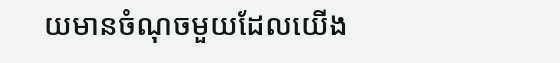យមានចំណុចមួយដែលយើង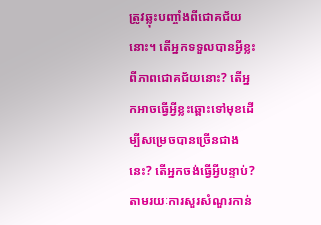ត្រូវឆ្លុះបញ្ចាំងពីជោគជ័យនោះ។ តើអ្នកទទួលបានអ្វីខ្លះពីភាពជោគជ័យនោះ? តើអ្នកអាចធ្វើអ្វីខ្លះឆ្ពោះទៅមុខដើម្បីសម្រេចបានច្រើនជាងនេះ? តើអ្នកចង់ធ្វើអ្វីបន្ទាប់?
តាមរយៈការសួរសំណួរកាន់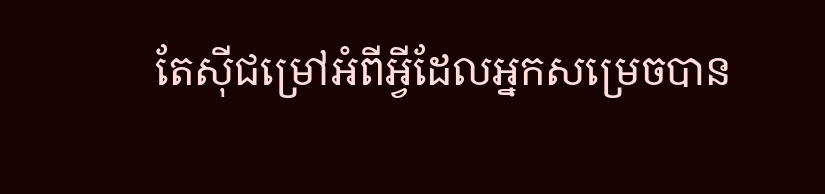តែស៊ីជម្រៅអំពីអ្វីដែលអ្នកសម្រេចបាន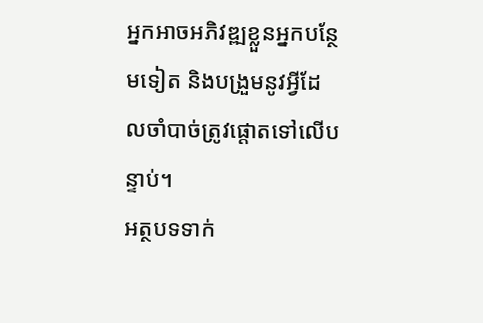អ្នកអាចអភិវឌ្ឍខ្លួនអ្នកបន្ថែមទៀត និងបង្រួមនូវអ្វីដែលចាំបាច់ត្រូវផ្តោតទៅលើបន្ទាប់។
អត្ថបទទាក់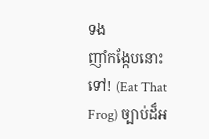ទង
ញាំកង្កែបនោះទៅ! (Eat That Frog) ច្បាប់ដ៏អ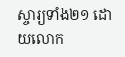ស្ចារ្យទាំង២១ ដោយលោក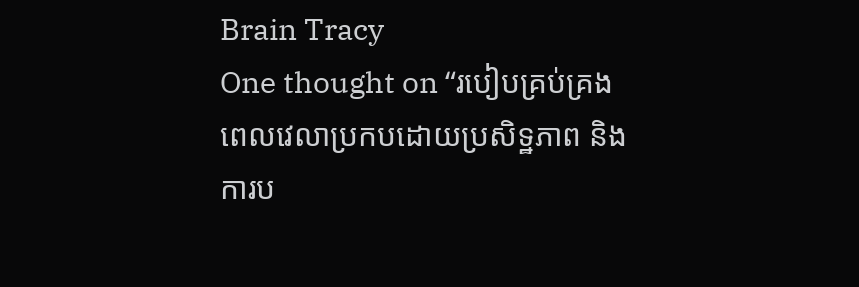Brain Tracy
One thought on “របៀបគ្រប់គ្រងពេលវេលាប្រកបដោយប្រសិទ្ឋភាព និងការប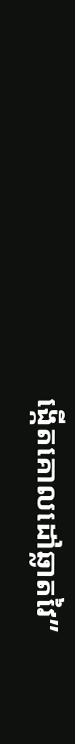ង្កើតគោលដៅឆ្លាតវៃ”